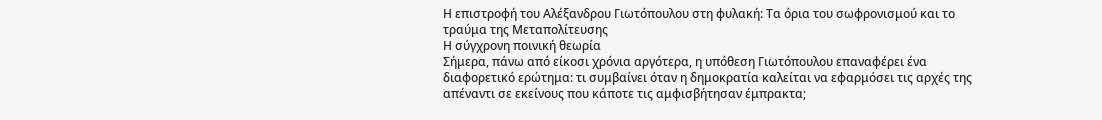Η επιστροφή του Αλέξανδρου Γιωτόπουλου στη φυλακή: Τα όρια του σωφρονισμού και το τραύμα της Μεταπολίτευσης
Η σύγχρονη ποινική θεωρία
Σήμερα, πάνω από είκοσι χρόνια αργότερα, η υπόθεση Γιωτόπουλου επαναφέρει ένα διαφορετικό ερώτημα: τι συμβαίνει όταν η δημοκρατία καλείται να εφαρμόσει τις αρχές της απέναντι σε εκείνους που κάποτε τις αμφισβήτησαν έμπρακτα;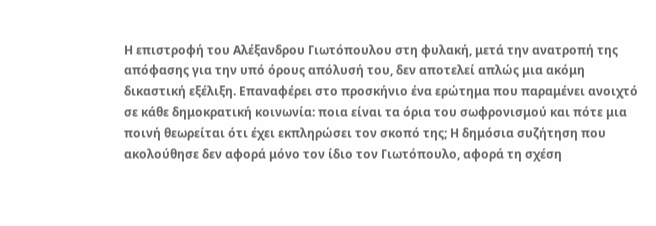Η επιστροφή του Αλέξανδρου Γιωτόπουλου στη φυλακή, μετά την ανατροπή της απόφασης για την υπό όρους απόλυσή του, δεν αποτελεί απλώς μια ακόμη δικαστική εξέλιξη. Επαναφέρει στο προσκήνιο ένα ερώτημα που παραμένει ανοιχτό σε κάθε δημοκρατική κοινωνία: ποια είναι τα όρια του σωφρονισμού και πότε μια ποινή θεωρείται ότι έχει εκπληρώσει τον σκοπό της; Η δημόσια συζήτηση που ακολούθησε δεν αφορά μόνο τον ίδιο τον Γιωτόπουλο, αφορά τη σχέση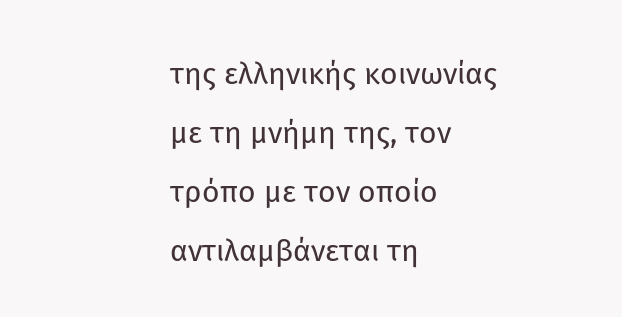της ελληνικής κοινωνίας με τη μνήμη της, τον τρόπο με τον οποίο αντιλαμβάνεται τη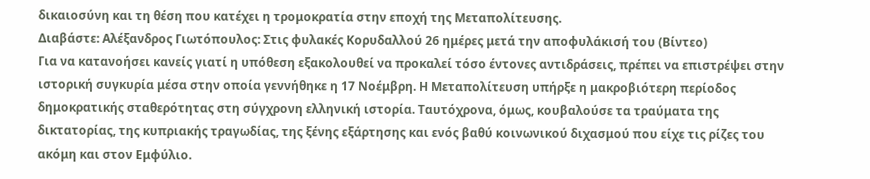δικαιοσύνη και τη θέση που κατέχει η τρομοκρατία στην εποχή της Μεταπολίτευσης.
Διαβάστε: Αλέξανδρος Γιωτόπουλος: Στις φυλακές Κορυδαλλού 26 ημέρες μετά την αποφυλάκισή του (Βίντεο)
Για να κατανοήσει κανείς γιατί η υπόθεση εξακολουθεί να προκαλεί τόσο έντονες αντιδράσεις, πρέπει να επιστρέψει στην ιστορική συγκυρία μέσα στην οποία γεννήθηκε η 17 Νοέμβρη. Η Μεταπολίτευση υπήρξε η μακροβιότερη περίοδος δημοκρατικής σταθερότητας στη σύγχρονη ελληνική ιστορία. Ταυτόχρονα, όμως, κουβαλούσε τα τραύματα της δικτατορίας, της κυπριακής τραγωδίας, της ξένης εξάρτησης και ενός βαθύ κοινωνικού διχασμού που είχε τις ρίζες του ακόμη και στον Εμφύλιο.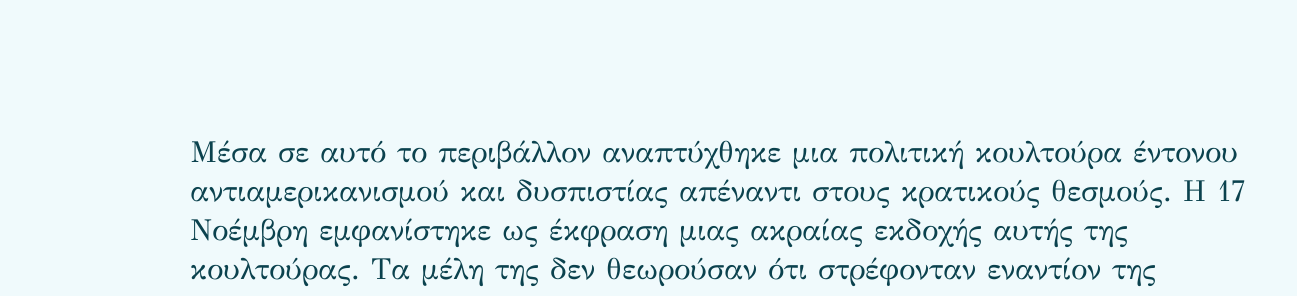Μέσα σε αυτό το περιβάλλον αναπτύχθηκε μια πολιτική κουλτούρα έντονου αντιαμερικανισμού και δυσπιστίας απέναντι στους κρατικούς θεσμούς. Η 17 Νοέμβρη εμφανίστηκε ως έκφραση μιας ακραίας εκδοχής αυτής της κουλτούρας. Τα μέλη της δεν θεωρούσαν ότι στρέφονταν εναντίον της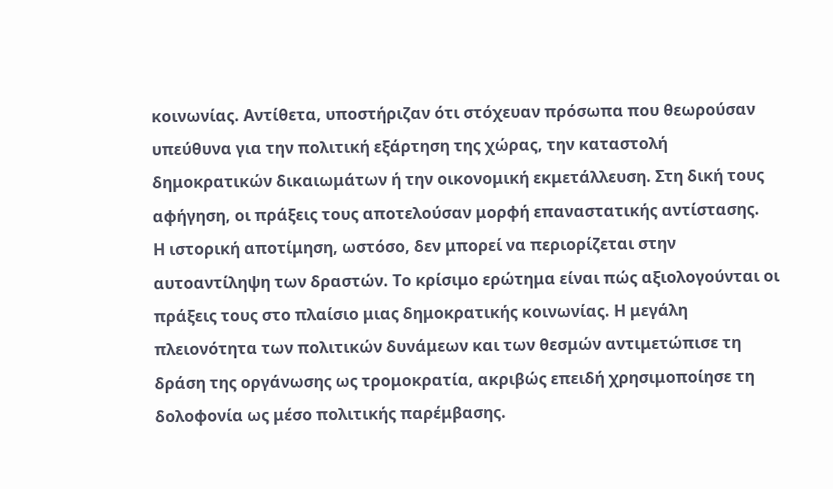κοινωνίας. Αντίθετα, υποστήριζαν ότι στόχευαν πρόσωπα που θεωρούσαν υπεύθυνα για την πολιτική εξάρτηση της χώρας, την καταστολή δημοκρατικών δικαιωμάτων ή την οικονομική εκμετάλλευση. Στη δική τους αφήγηση, οι πράξεις τους αποτελούσαν μορφή επαναστατικής αντίστασης.
Η ιστορική αποτίμηση, ωστόσο, δεν μπορεί να περιορίζεται στην αυτοαντίληψη των δραστών. Το κρίσιμο ερώτημα είναι πώς αξιολογούνται οι πράξεις τους στο πλαίσιο μιας δημοκρατικής κοινωνίας. Η μεγάλη πλειονότητα των πολιτικών δυνάμεων και των θεσμών αντιμετώπισε τη δράση της οργάνωσης ως τρομοκρατία, ακριβώς επειδή χρησιμοποίησε τη δολοφονία ως μέσο πολιτικής παρέμβασης.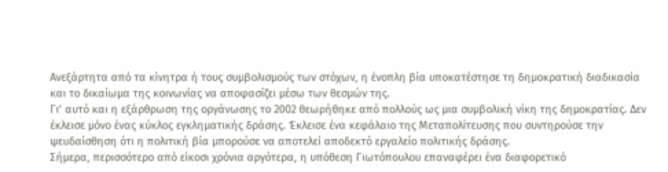Ανεξάρτητα από τα κίνητρα ή τους συμβολισμούς των στόχων, η ένοπλη βία υποκατέστησε τη δημοκρατική διαδικασία και το δικαίωμα της κοινωνίας να αποφασίζει μέσω των θεσμών της.
Γι’ αυτό και η εξάρθρωση της οργάνωσης το 2002 θεωρήθηκε από πολλούς ως μια συμβολική νίκη της δημοκρατίας. Δεν έκλεισε μόνο ένας κύκλος εγκληματικής δράσης. Έκλεισε ένα κεφάλαιο της Μεταπολίτευσης που συντηρούσε την ψευδαίσθηση ότι η πολιτική βία μπορούσε να αποτελεί αποδεκτό εργαλείο πολιτικής δράσης.
Σήμερα, περισσότερο από είκοσι χρόνια αργότερα, η υπόθεση Γιωτόπουλου επαναφέρει ένα διαφορετικό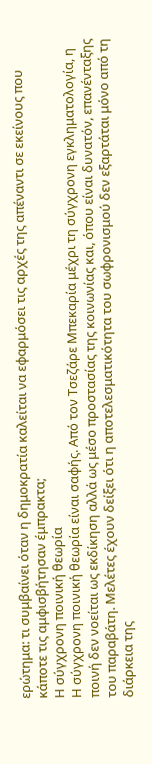ερώτημα: τι συμβαίνει όταν η δημοκρατία καλείται να εφαρμόσει τις αρχές της απέναντι σε εκείνους που κάποτε τις αμφισβήτησαν έμπρακτα;
Η σύγχρονη ποινική θεωρία
Η σύγχρονη ποινική θεωρία είναι σαφής. Από τον Τσεζάρε Μπεκαρία μέχρι τη σύγχρονη εγκληματολογία, η ποινή δεν νοείται ως εκδίκηση αλλά ως μέσο προστασίας της κοινωνίας και, όπου είναι δυνατόν, επανένταξης του παραβάτη. Μελέτες έχουν δείξει ότι η αποτελεσματικότητα του σωφρονισμού δεν εξαρτάται μόνο από τη διάρκεια της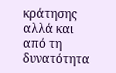κράτησης αλλά και από τη δυνατότητα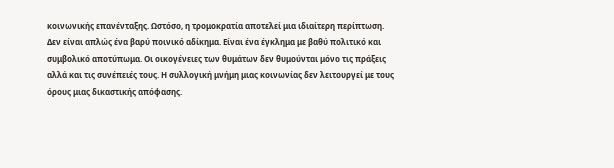κοινωνικής επανένταξης. Ωστόσο, η τρομοκρατία αποτελεί μια ιδιαίτερη περίπτωση. Δεν είναι απλώς ένα βαρύ ποινικό αδίκημα. Είναι ένα έγκλημα με βαθύ πολιτικό και συμβολικό αποτύπωμα. Οι οικογένειες των θυμάτων δεν θυμούνται μόνο τις πράξεις αλλά και τις συνέπειές τους. Η συλλογική μνήμη μιας κοινωνίας δεν λειτουργεί με τους όρους μιας δικαστικής απόφασης.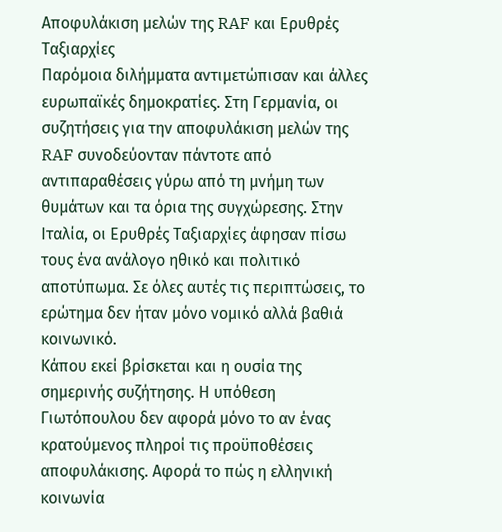Αποφυλάκιση μελών της RAF και Ερυθρές Ταξιαρχίες
Παρόμοια διλήμματα αντιμετώπισαν και άλλες ευρωπαϊκές δημοκρατίες. Στη Γερμανία, οι συζητήσεις για την αποφυλάκιση μελών της RAF συνοδεύονταν πάντοτε από αντιπαραθέσεις γύρω από τη μνήμη των θυμάτων και τα όρια της συγχώρεσης. Στην Ιταλία, οι Ερυθρές Ταξιαρχίες άφησαν πίσω τους ένα ανάλογο ηθικό και πολιτικό αποτύπωμα. Σε όλες αυτές τις περιπτώσεις, το ερώτημα δεν ήταν μόνο νομικό αλλά βαθιά κοινωνικό.
Κάπου εκεί βρίσκεται και η ουσία της σημερινής συζήτησης. Η υπόθεση Γιωτόπουλου δεν αφορά μόνο το αν ένας κρατούμενος πληροί τις προϋποθέσεις αποφυλάκισης. Αφορά το πώς η ελληνική κοινωνία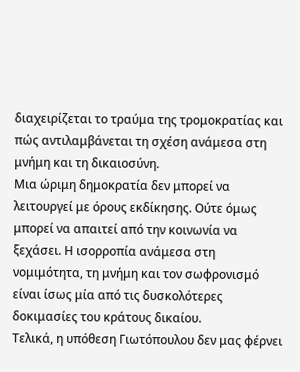διαχειρίζεται το τραύμα της τρομοκρατίας και πώς αντιλαμβάνεται τη σχέση ανάμεσα στη μνήμη και τη δικαιοσύνη.
Μια ώριμη δημοκρατία δεν μπορεί να λειτουργεί με όρους εκδίκησης. Ούτε όμως μπορεί να απαιτεί από την κοινωνία να ξεχάσει. Η ισορροπία ανάμεσα στη νομιμότητα, τη μνήμη και τον σωφρονισμό είναι ίσως μία από τις δυσκολότερες δοκιμασίες του κράτους δικαίου.
Τελικά, η υπόθεση Γιωτόπουλου δεν μας φέρνει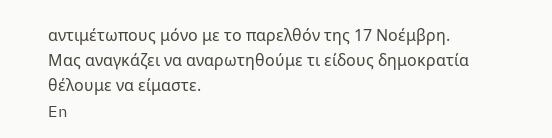αντιμέτωπους μόνο με το παρελθόν της 17 Νοέμβρη. Μας αναγκάζει να αναρωτηθούμε τι είδους δημοκρατία θέλουμε να είμαστε.
En